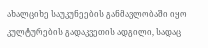ახალციხე საუკუნეების განმავლობაში იყო კულტურების გადაკვეთის ადგილი, სადაც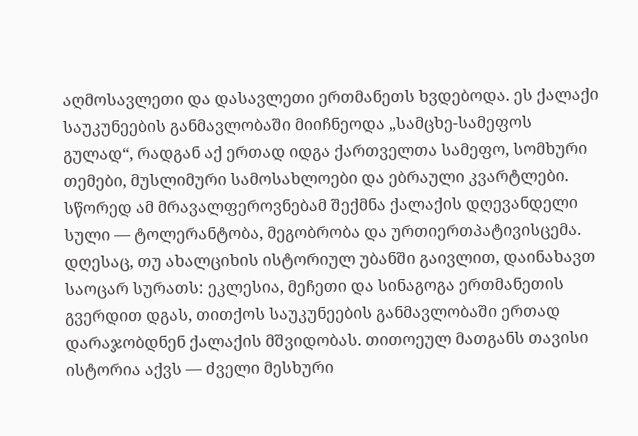აღმოსავლეთი და დასავლეთი ერთმანეთს ხვდებოდა. ეს ქალაქი საუკუნეების განმავლობაში მიიჩნეოდა „სამცხე-სამეფოს გულად“, რადგან აქ ერთად იდგა ქართველთა სამეფო, სომხური თემები, მუსლიმური სამოსახლოები და ებრაული კვარტლები. სწორედ ამ მრავალფეროვნებამ შექმნა ქალაქის დღევანდელი სული — ტოლერანტობა, მეგობრობა და ურთიერთპატივისცემა.
დღესაც, თუ ახალციხის ისტორიულ უბანში გაივლით, დაინახავთ საოცარ სურათს: ეკლესია, მეჩეთი და სინაგოგა ერთმანეთის გვერდით დგას, თითქოს საუკუნეების განმავლობაში ერთად დარაჯობდნენ ქალაქის მშვიდობას. თითოეულ მათგანს თავისი ისტორია აქვს — ძველი მესხური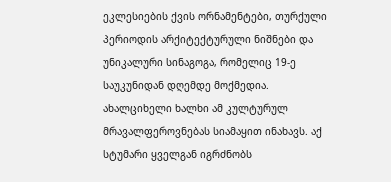ეკლესიების ქვის ორნამენტები, თურქული პერიოდის არქიტექტურული ნიშნები და უნიკალური სინაგოგა, რომელიც 19-ე საუკუნიდან დღემდე მოქმედია.
ახალციხელი ხალხი ამ კულტურულ მრავალფეროვნებას სიამაყით ინახავს. აქ სტუმარი ყველგან იგრძნობს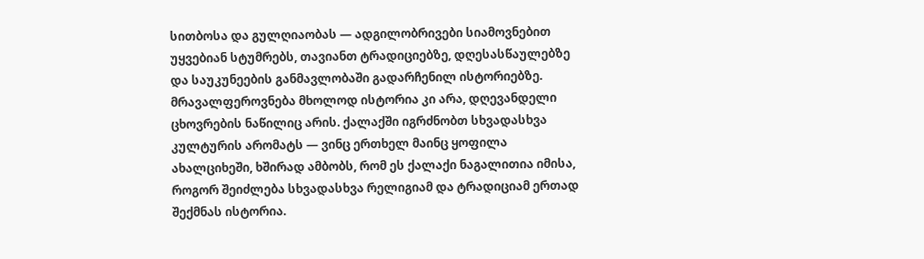სითბოსა და გულღიაობას — ადგილობრივები სიამოვნებით უყვებიან სტუმრებს, თავიანთ ტრადიციებზე, დღესასწაულებზე და საუკუნეების განმავლობაში გადარჩენილ ისტორიებზე.
მრავალფეროვნება მხოლოდ ისტორია კი არა, დღევანდელი ცხოვრების ნაწილიც არის. ქალაქში იგრძნობთ სხვადასხვა კულტურის არომატს — ვინც ერთხელ მაინც ყოფილა ახალციხეში, ხშირად ამბობს, რომ ეს ქალაქი ნაგალითია იმისა, როგორ შეიძლება სხვადასხვა რელიგიამ და ტრადიციამ ერთად შექმნას ისტორია.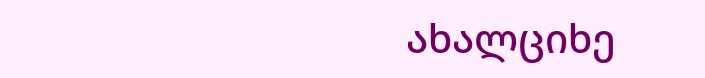ახალციხე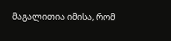მაგალითია იმისა, რომ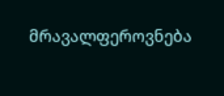მრავალფეროვნება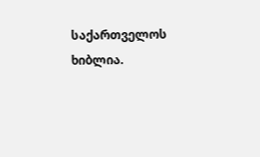საქართველოს ხიბლია.